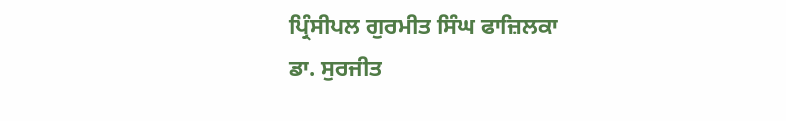ਪ੍ਰਿੰਸੀਪਲ ਗੁਰਮੀਤ ਸਿੰਘ ਫਾਜ਼ਿਲਕਾ
ਡਾ. ਸੁਰਜੀਤ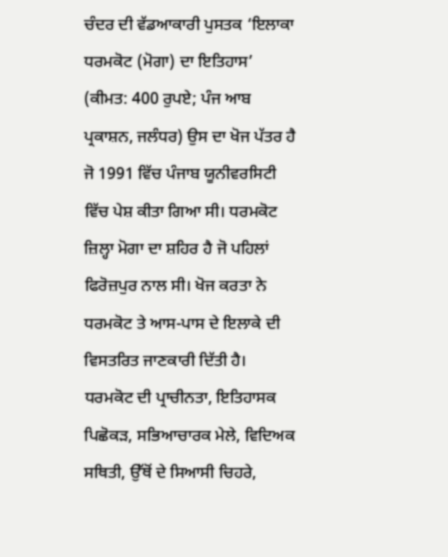ਚੰਦਰ ਦੀ ਵੱਡਆਕਾਰੀ ਪੁਸਤਕ ‘ਇਲਾਕਾ ਧਰਮਕੋਟ (ਮੋਗਾ) ਦਾ ਇਤਿਹਾਸ’ (ਕੀਮਤ: 400 ਰੁਪਏ; ਪੰਜ ਆਬ ਪ੍ਰਕਾਸ਼ਨ, ਜਲੰਧਰ) ਉਸ ਦਾ ਖੋਜ ਪੱਤਰ ਹੈ ਜੋ 1991 ਵਿੱਚ ਪੰਜਾਬ ਯੂਨੀਵਰਸਿਟੀ ਵਿੱਚ ਪੇਸ਼ ਕੀਤਾ ਗਿਆ ਸੀ। ਧਰਮਕੋਟ ਜ਼ਿਲ੍ਹਾ ਮੋਗਾ ਦਾ ਸ਼ਹਿਰ ਹੈ ਜੋ ਪਹਿਲਾਂ ਫਿਰੋਜ਼ਪੁਰ ਨਾਲ ਸੀ। ਖੋਜ ਕਰਤਾ ਨੇ ਧਰਮਕੋਟ ਤੇ ਆਸ-ਪਾਸ ਦੇ ਇਲਾਕੇ ਦੀ ਵਿਸਤਰਿਤ ਜਾਣਕਾਰੀ ਦਿੱਤੀ ਹੈ। ਧਰਮਕੋਟ ਦੀ ਪ੍ਰਾਚੀਨਤਾ, ਇਤਿਹਾਸਕ ਪਿਛੋਕੜ, ਸਭਿਆਚਾਰਕ ਮੇਲੇ, ਵਿਦਿਅਕ ਸਥਿਤੀ, ਉੱਥੋਂ ਦੇ ਸਿਆਸੀ ਚਿਹਰੇ,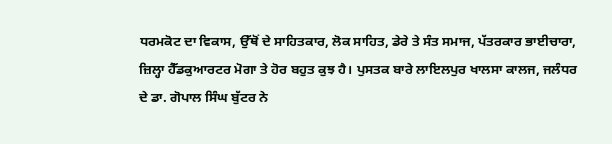ਧਰਮਕੋਟ ਦਾ ਵਿਕਾਸ, ਉੱਥੋਂ ਦੇ ਸਾਹਿਤਕਾਰ, ਲੋਕ ਸਾਹਿਤ, ਡੇਰੇ ਤੇ ਸੰਤ ਸਮਾਜ, ਪੱਤਰਕਾਰ ਭਾਈਚਾਰਾ, ਜ਼ਿਲ੍ਹਾ ਹੈੱਡਕੁਆਰਟਰ ਮੋਗਾ ਤੇ ਹੋਰ ਬਹੁਤ ਕੁਝ ਹੈ। ਪੁਸਤਕ ਬਾਰੇ ਲਾਇਲਪੁਰ ਖਾਲਸਾ ਕਾਲਜ, ਜਲੰਧਰ ਦੇ ਡਾ. ਗੋਪਾਲ ਸਿੰਘ ਬੁੱਟਰ ਨੇ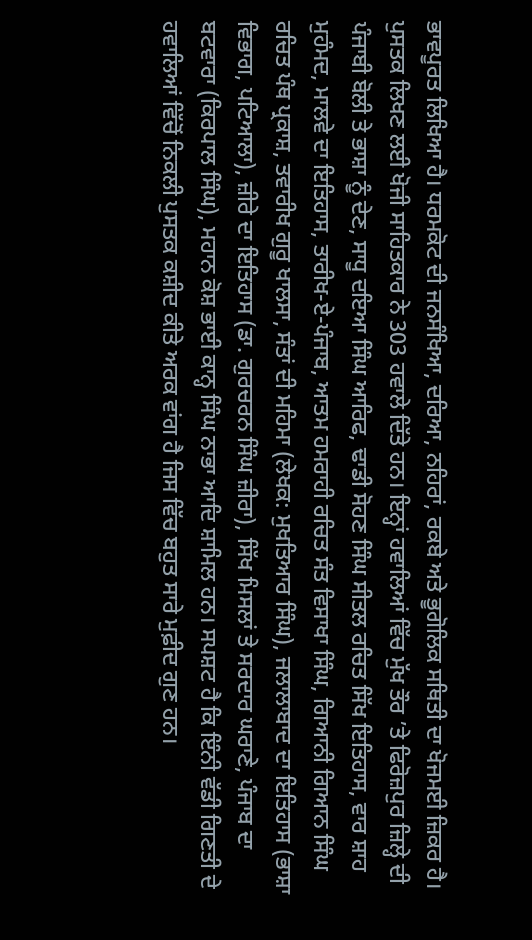ਭਾਵਪੂਰਤ ਲਿਖਿਆ ਹੈ। ਧਰਮਕੋਟ ਦੀ ਜਨਸੰਖਿਆ, ਦਰਿਆ, ਨਹਿਰਾਂ, ਰਕਬੇ ਅਤੇ ਭੂਗੋਲਿਕ ਸਥਿਤੀ ਦਾ ਖੋਜਮਈ ਜ਼ਿਕਰ ਹੈ। ਪੁਸਤਕ ਲਿਖਣ ਲਈ ਖੋਜੀ ਸਾਹਿਤਕਾਰ ਨੇ 303 ਹਵਾਲੇ ਦਿੱਤੇ ਹਨ। ਇਨ੍ਹਾਂ ਹਵਾਲਿਆਂ ਵਿੱਚ ਮੁੱਖ ਤੌਰ ’ਤੇ ਫਿਰੋਜ਼ਪੁਰ ਜ਼ਿਲ੍ਹੇ ਦੀ ਪੰਜਾਬੀ ਬੋਲੀ ਤੇ ਭਾਸ਼ਾ ਨੂੰ ਦੇਣ, ਸਾਧੂ ਦਇਆ ਸਿੰਘ ਆਰਿਫ, ਢਾਡੀ ਸੋਹਣ ਸਿੰਘ ਸੀਤਲ ਰਚਿਤ ਸਿੱਖ ਇਤਿਹਾਸ, ਵਾਰ ਸ਼ਾਹ ਮੁਹੰਮਦ, ਮਾਲਵੇ ਦਾ ਇਤਿਹਾਸ, ਤਾਰੀਖ-ਏ-ਪੰਜਾਬ, ਆਤਮ ਹਮਰਾਹੀ ਰਚਿਤ ਸੰਤ ਵਿਸਾਖਾ ਸਿੰਘ, ਗਿਆਨੀ ਗਿਆਨ ਸਿੰਘ ਰਚਿਤ ਪੰਥ ਪ੍ਰਕਾਸ਼, ਤਵਾਰੀਖ ਗੁਰੂ ਖਾਲਸਾ, ਸੰਤਾਂ ਦੀ ਮਹਿਮਾ (ਲੇਖਕ: ਮੁਖਤਿਆਰ ਸਿੰਘ), ਜਲਾਲਾਬਾਦ ਦਾ ਇਤਿਹਾਸ (ਭਾਸ਼ਾ ਵਿਭਾਗ, ਪਟਿਆਲਾ), ਜ਼ੀਰੇ ਦਾ ਇਤਿਹਾਸ (ਡਾ. ਗੁਰਚਰਨ ਸਿੰਘ ਜ਼ੀਰਾ), ਸਿੱਖ ਮਿਸਲਾਂ ਤੇ ਸਰਦਾਰ ਘਰਾਣੇ, ਪੰਜਾਬ ਦਾ ਬਟਵਾਰਾ (ਕਿਰਪਾਲ ਸਿੰਘ), ਮਹਾਨ ਕੋਸ਼ ਭਾਈ ਕਾਨ੍ਹ ਸਿੰਘ ਨਾਭਾ ਆਦਿ ਸ਼ਾਮਿਲ ਹਨ। ਸਪਸ਼ਟ ਹੈ ਕਿ ਇੰਨੀ ਵੱਡੀ ਗਿਣਤੀ ਦੇ ਹਵਾਲਿਆਂ ਵਿੱਚੋਂ ਨਿਕਲੀ ਪੁਸਤਕ ਕਸ਼ੀਦ ਕੀਤੇ ਅਰਕ ਵਾਂਗ ਹੈ ਜਿਸ ਵਿੱਚ ਬਹੁਤ ਸਾਰੇ ਮੁਫ਼ੀਦ ਗੁਣ ਹਨ।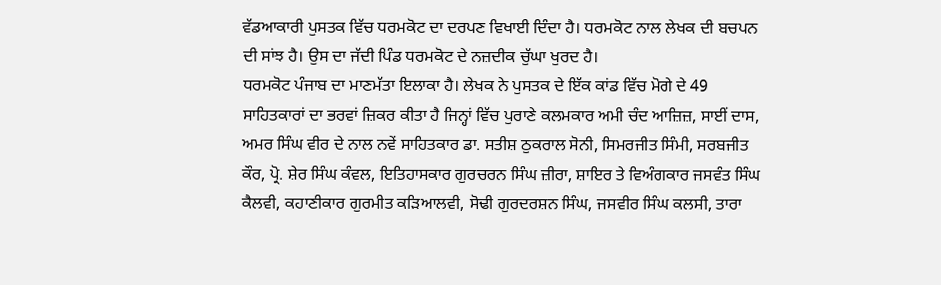ਵੱਡਆਕਾਰੀ ਪੁਸਤਕ ਵਿੱਚ ਧਰਮਕੋਟ ਦਾ ਦਰਪਣ ਵਿਖਾਈ ਦਿੰਦਾ ਹੈ। ਧਰਮਕੋਟ ਨਾਲ ਲੇਖਕ ਦੀ ਬਚਪਨ ਦੀ ਸਾਂਝ ਹੈ। ਉਸ ਦਾ ਜੱਦੀ ਪਿੰਡ ਧਰਮਕੋਟ ਦੇ ਨਜ਼ਦੀਕ ਚੁੱਘਾ ਖੁਰਦ ਹੈ।
ਧਰਮਕੋਟ ਪੰਜਾਬ ਦਾ ਮਾਣਮੱਤਾ ਇਲਾਕਾ ਹੈ। ਲੇਖਕ ਨੇ ਪੁਸਤਕ ਦੇ ਇੱਕ ਕਾਂਡ ਵਿੱਚ ਮੋਗੇ ਦੇ 49 ਸਾਹਿਤਕਾਰਾਂ ਦਾ ਭਰਵਾਂ ਜ਼ਿਕਰ ਕੀਤਾ ਹੈ ਜਿਨ੍ਹਾਂ ਵਿੱਚ ਪੁਰਾਣੇ ਕਲਮਕਾਰ ਅਮੀ ਚੰਦ ਆਜ਼ਿਜ਼, ਸਾਈਂ ਦਾਸ, ਅਮਰ ਸਿੰਘ ਵੀਰ ਦੇ ਨਾਲ ਨਵੇਂ ਸਾਹਿਤਕਾਰ ਡਾ. ਸਤੀਸ਼ ਠੁਕਰਾਲ ਸੋਨੀ, ਸਿਮਰਜੀਤ ਸਿੰਮੀ, ਸਰਬਜੀਤ ਕੌਰ, ਪ੍ਰੋ. ਸ਼ੇਰ ਸਿੰਘ ਕੰਵਲ, ਇਤਿਹਾਸਕਾਰ ਗੁਰਚਰਨ ਸਿੰਘ ਜ਼ੀਰਾ, ਸ਼ਾਇਰ ਤੇ ਵਿਅੰਗਕਾਰ ਜਸਵੰਤ ਸਿੰਘ ਕੈਲਵੀ, ਕਹਾਣੀਕਾਰ ਗੁਰਮੀਤ ਕੜਿਆਲਵੀ, ਸੋਢੀ ਗੁਰਦਰਸ਼ਨ ਸਿੰਘ, ਜਸਵੀਰ ਸਿੰਘ ਕਲਸੀ, ਤਾਰਾ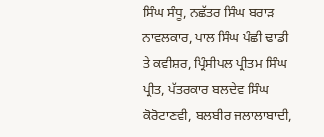ਸਿੰਘ ਸੰਧੂ, ਨਛੱਤਰ ਸਿੰਘ ਬਰਾੜ ਨਾਵਲਕਾਰ, ਪਾਲ ਸਿੰਘ ਪੰਛੀ ਢਾਡੀ ਤੇ ਕਵੀਸ਼ਰ, ਪ੍ਰਿੰਸੀਪਲ ਪ੍ਰੀਤਮ ਸਿੰਘ ਪ੍ਰੀਤ, ਪੱਤਰਕਾਰ ਬਲਦੇਵ ਸਿੰਘ ਕੋਰੋਟਾਣਵੀ, ਬਲਬੀਰ ਜਲਾਲਾਬਾਦੀ,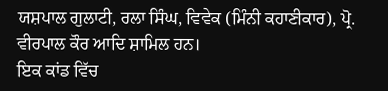ਯਸ਼ਪਾਲ ਗੁਲਾਟੀ, ਰਲਾ ਸਿੰਘ, ਵਿਵੇਕ (ਮਿੰਨੀ ਕਹਾਣੀਕਾਰ), ਪ੍ਰੋ. ਵੀਰਪਾਲ ਕੌਰ ਆਦਿ ਸ਼ਾਮਿਲ ਹਨ।
ਇਕ ਕਾਂਡ ਵਿੱਚ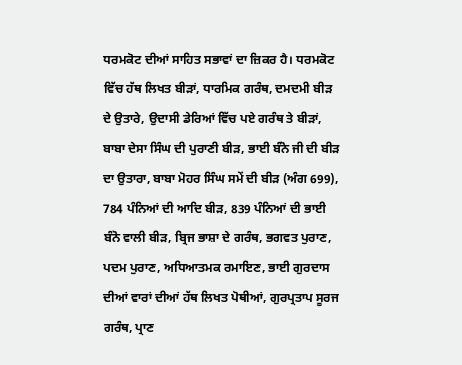ਧਰਮਕੋਟ ਦੀਆਂ ਸਾਹਿਤ ਸਭਾਵਾਂ ਦਾ ਜ਼ਿਕਰ ਹੈ। ਧਰਮਕੋਟ ਵਿੱਚ ਹੱਥ ਲਿਖਤ ਬੀੜਾਂ, ਧਾਰਮਿਕ ਗਰੰਥ, ਦਮਦਮੀ ਬੀੜ ਦੇ ਉਤਾਰੇ, ਉਦਾਸੀ ਡੇਰਿਆਂ ਵਿੱਚ ਪਏ ਗਰੰਥ ਤੇ ਬੀੜਾਂ, ਬਾਬਾ ਦੇਸਾ ਸਿੰਘ ਦੀ ਪੁਰਾਣੀ ਬੀੜ, ਭਾਈ ਬੰਨੋ ਜੀ ਦੀ ਬੀੜ ਦਾ ਉਤਾਰਾ, ਬਾਬਾ ਮੋਹਰ ਸਿੰਘ ਸਮੇਂ ਦੀ ਬੀੜ (ਅੰਗ 699), 784 ਪੰਨਿਆਂ ਦੀ ਆਦਿ ਬੀੜ, 839 ਪੰਨਿਆਂ ਦੀ ਭਾਈ ਬੰਨੋ ਵਾਲੀ ਬੀੜ, ਬ੍ਰਿਜ ਭਾਸ਼ਾ ਦੇ ਗਰੰਥ, ਭਗਵਤ ਪੁਰਾਣ, ਪਦਮ ਪੁਰਾਣ, ਅਧਿਆਤਮਕ ਰਮਾਇਣ, ਭਾਈ ਗੁਰਦਾਸ ਦੀਆਂ ਵਾਰਾਂ ਦੀਆਂ ਹੱਥ ਲਿਖਤ ਪੋਥੀਆਂ, ਗੁਰਪ੍ਰਤਾਪ ਸੂਰਜ ਗਰੰਥ, ਪ੍ਰਾਣ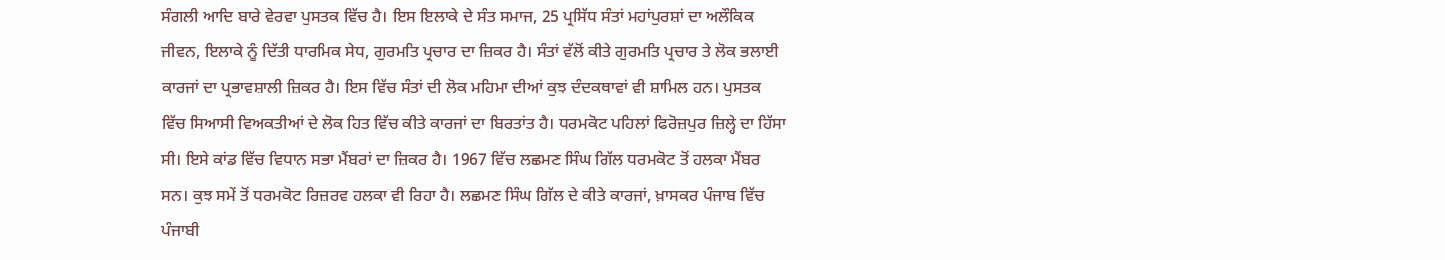ਸੰਗਲੀ ਆਦਿ ਬਾਰੇ ਵੇਰਵਾ ਪੁਸਤਕ ਵਿੱਚ ਹੈ। ਇਸ ਇਲਾਕੇ ਦੇ ਸੰਤ ਸਮਾਜ, 25 ਪ੍ਰਸਿੱਧ ਸੰਤਾਂ ਮਹਾਂਪੁਰਸ਼ਾਂ ਦਾ ਅਲੌਕਿਕ ਜੀਵਨ, ਇਲਾਕੇ ਨੂੰ ਦਿੱਤੀ ਧਾਰਮਿਕ ਸੇਧ, ਗੁਰਮਤਿ ਪ੍ਰਚਾਰ ਦਾ ਜ਼ਿਕਰ ਹੈ। ਸੰਤਾਂ ਵੱਲੋਂ ਕੀਤੇ ਗੁਰਮਤਿ ਪ੍ਰਚਾਰ ਤੇ ਲੋਕ ਭਲਾਈ ਕਾਰਜਾਂ ਦਾ ਪ੍ਰਭਾਵਸ਼ਾਲੀ ਜ਼ਿਕਰ ਹੈ। ਇਸ ਵਿੱਚ ਸੰਤਾਂ ਦੀ ਲੋਕ ਮਹਿਮਾ ਦੀਆਂ ਕੁਝ ਦੰਦਕਥਾਵਾਂ ਵੀ ਸ਼ਾਮਿਲ ਹਨ। ਪੁਸਤਕ ਵਿੱਚ ਸਿਆਸੀ ਵਿਅਕਤੀਆਂ ਦੇ ਲੋਕ ਹਿਤ ਵਿੱਚ ਕੀਤੇ ਕਾਰਜਾਂ ਦਾ ਬਿਰਤਾਂਤ ਹੈ। ਧਰਮਕੋਟ ਪਹਿਲਾਂ ਫਿਰੋਜ਼ਪੁਰ ਜ਼ਿਲ੍ਹੇ ਦਾ ਹਿੱਸਾ ਸੀ। ਇਸੇ ਕਾਂਡ ਵਿੱਚ ਵਿਧਾਨ ਸਭਾ ਮੈਂਬਰਾਂ ਦਾ ਜ਼ਿਕਰ ਹੈ। 1967 ਵਿੱਚ ਲਛਮਣ ਸਿੰਘ ਗਿੱਲ ਧਰਮਕੋਟ ਤੋਂ ਹਲਕਾ ਮੈਂਬਰ ਸਨ। ਕੁਝ ਸਮੇਂ ਤੋਂ ਧਰਮਕੋਟ ਰਿਜ਼ਰਵ ਹਲਕਾ ਵੀ ਰਿਹਾ ਹੈ। ਲਛਮਣ ਸਿੰਘ ਗਿੱਲ ਦੇ ਕੀਤੇ ਕਾਰਜਾਂ, ਖ਼ਾਸਕਰ ਪੰਜਾਬ ਵਿੱਚ ਪੰਜਾਬੀ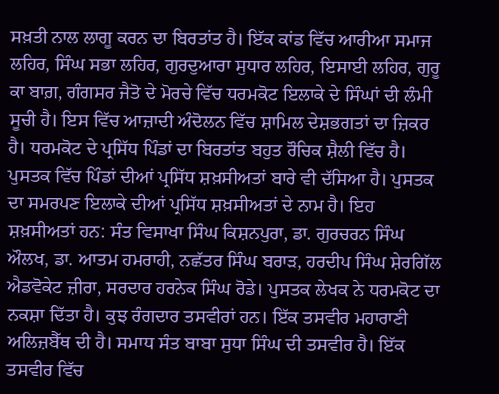ਸਖ਼ਤੀ ਨਾਲ ਲਾਗੂ ਕਰਨ ਦਾ ਬਿਰਤਾਂਤ ਹੈ। ਇੱਕ ਕਾਂਡ ਵਿੱਚ ਆਰੀਆ ਸਮਾਜ ਲਹਿਰ, ਸਿੰਘ ਸਭਾ ਲਹਿਰ, ਗੁਰਦੁਆਰਾ ਸੁਧਾਰ ਲਹਿਰ, ਇਸਾਈ ਲਹਿਰ, ਗੁਰੂ ਕਾ ਬਾਗ਼, ਗੰਗਸਰ ਜੈਤੋ ਦੇ ਮੋਰਚੇ ਵਿੱਚ ਧਰਮਕੋਟ ਇਲਾਕੇ ਦੇ ਸਿੰਘਾਂ ਦੀ ਲੰਮੀ ਸੂਚੀ ਹੈ। ਇਸ ਵਿੱਚ ਆਜ਼ਾਦੀ ਅੰਦੋਲਨ ਵਿੱਚ ਸ਼ਾਮਿਲ ਦੇਸ਼ਭਗਤਾਂ ਦਾ ਜ਼ਿਕਰ ਹੈ। ਧਰਮਕੋਟ ਦੇ ਪ੍ਰਸਿੱਧ ਪਿੰਡਾਂ ਦਾ ਬਿਰਤਾਂਤ ਬਹੁਤ ਰੌਚਿਕ ਸ਼ੈਲੀ ਵਿੱਚ ਹੈ। ਪੁਸਤਕ ਵਿੱਚ ਪਿੰਡਾਂ ਦੀਆਂ ਪ੍ਰਸਿੱਧ ਸ਼ਖ਼ਸੀਅਤਾਂ ਬਾਰੇ ਵੀ ਦੱਸਿਆ ਹੈ। ਪੁਸਤਕ ਦਾ ਸਮਰਪਣ ਇਲਾਕੇ ਦੀਆਂ ਪ੍ਰਸਿੱਧ ਸ਼ਖ਼ਸੀਅਤਾਂ ਦੇ ਨਾਮ ਹੈ। ਇਹ ਸ਼ਖ਼ਸੀਅਤਾਂ ਹਨ: ਸੰਤ ਵਿਸਾਖਾ ਸਿੰਘ ਕਿਸ਼ਨਪੁਰਾ, ਡਾ. ਗੁਰਚਰਨ ਸਿੰਘ ਔਲਖ, ਡਾ. ਆਤਮ ਹਮਰਾਹੀ, ਨਛੱਤਰ ਸਿੰਘ ਬਰਾੜ, ਹਰਦੀਪ ਸਿੰਘ ਸ਼ੇਰਗਿੱਲ ਐਡਵੋਕੇਟ ਜ਼ੀਰਾ, ਸਰਦਾਰ ਹਰਨੇਕ ਸਿੰਘ ਰੋਡੇ। ਪੁਸਤਕ ਲੇਖਕ ਨੇ ਧਰਮਕੋਟ ਦਾ ਨਕਸ਼ਾ ਦਿੱਤਾ ਹੈ। ਕੁਝ ਰੰਗਦਾਰ ਤਸਵੀਰਾਂ ਹਨ। ਇੱਕ ਤਸਵੀਰ ਮਹਾਰਾਣੀ ਅਲਿਜ਼ਬੈੱਥ ਦੀ ਹੈ। ਸਮਾਧ ਸੰਤ ਬਾਬਾ ਸੁਧਾ ਸਿੰਘ ਦੀ ਤਸਵੀਰ ਹੈ। ਇੱਕ ਤਸਵੀਰ ਵਿੱਚ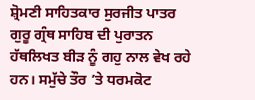ਸ਼੍ਰੋਮਣੀ ਸਾਹਿਤਕਾਰ ਸੁਰਜੀਤ ਪਾਤਰ ਗੁਰੂ ਗ੍ਰੰਥ ਸਾਹਿਬ ਦੀ ਪੁਰਾਤਨ ਹੱਥਲਿਖਤ ਬੀੜ ਨੂੰ ਗਹੁ ਨਾਲ ਵੇਖ ਰਹੇ ਹਨ। ਸਮੁੱਚੇ ਤੌਰ ’ਤੇ ਧਰਮਕੋਟ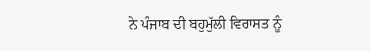ਨੇ ਪੰਜਾਬ ਦੀ ਬਹੁਮੁੱਲੀ ਵਿਰਾਸਤ ਨੂੰ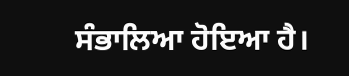ਸੰਭਾਲਿਆ ਹੋਇਆ ਹੈ।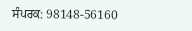ਸੰਪਰਕ: 98148-56160